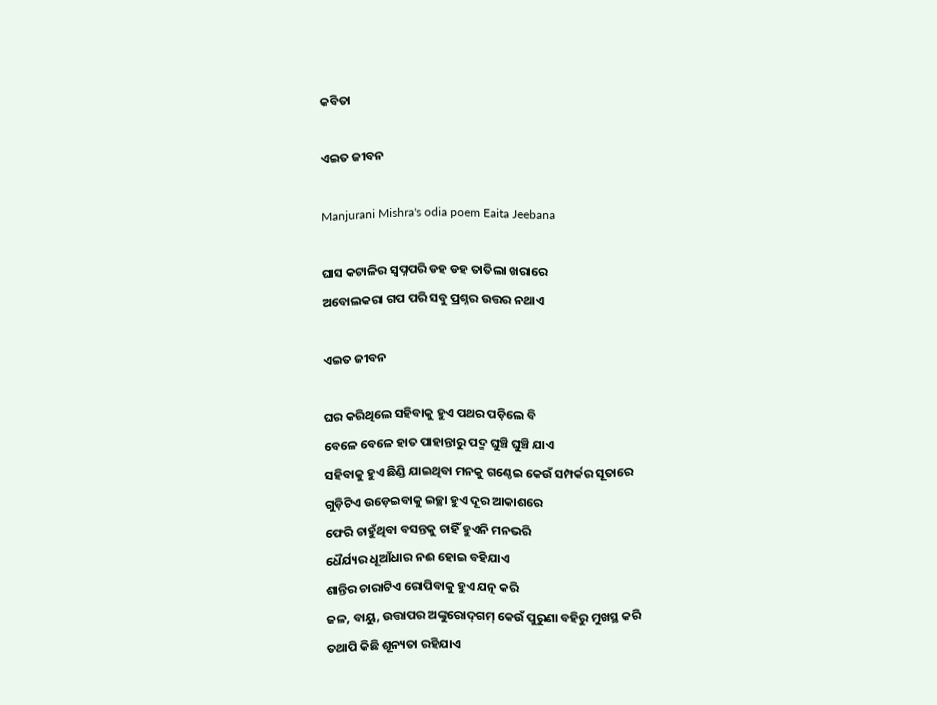କବିତା

ଏଇତ ଜୀବନ

Manjurani Mishra's odia poem Eaita Jeebana

ଘାସ କଟାଳିର ସ୍ୱପ୍ନପରି ଡହ ଡହ ତାତିଲା ଖରାରେ
ଅବୋଲକରା ଗପ ପରି ସବୁ ପ୍ରଶ୍ନର ଉତ୍ତର ନଥାଏ

ଏଇତ ଜୀବନ

ଘର କରିଥିଲେ ସହିବାକୁ ହୁଏ ପଥର ପଡ଼ିଲେ ବି
ବେଳେ ବେଳେ ହାତ ପାହାନ୍ତାରୁ ପଦ୍ମ ଘୁଞ୍ଚି ଘୁଞ୍ଚି ଯାଏ
ସହିବାକୁ ହୁଏ ଛିଣ୍ଡି ଯାଇଥିବା ମନକୁ ଗଣ୍ଠେଇ କେଉଁ ସମ୍ପର୍କର ସୂତାରେ
ଗୁଡ଼ିଟିଏ ଉଡ଼େଇବାକୁ ଇଚ୍ଛା ହୁଏ ଦୂର ଆକାଶରେ
ଫେରି ଚାହୁଁଥିବା ବସନ୍ତକୁ ଚାହିଁ ହୁଏନି ମନଭରି
ଧୈର୍ଯ୍ୟର ଧୂଆଁଧାର ନଈ ହୋଇ ବହିଯାଏ
ଶାନ୍ତିର ଚାରାଟିଏ ରୋପିବାକୁ ହୁଏ ଯତ୍ନ କରି
ଜଳ, ବାୟୁ, ଉତ୍ତାପର ଅଙ୍କୁରୋଦ୍‌ଗମ୍ କେଉଁ ପୁରୁଣା ବହିରୁ ମୁଖସ୍ଥ କରି
ତଥାପି କିଛି ଶୂନ୍ୟତା ରହିଯାଏ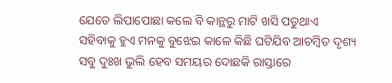ଯେତେ ଲିପାପୋଛା କଲେ ବି କାନ୍ଥରୁ ମାଟି ଖସି ପଡୁଥାଏ
ସହିବାକୁ ହୁଏ ମନକୁ ବୁଝେଇ କାଳେ କିଛି ଘଟିଯିବ ଆଚମ୍ୱିତ ଦୃଶ୍ୟ
ସବୁ ଦୁଃଖ ଭୁଲି ହେବ ସମୟର ଦୋଛକି ରାସ୍ତାରେ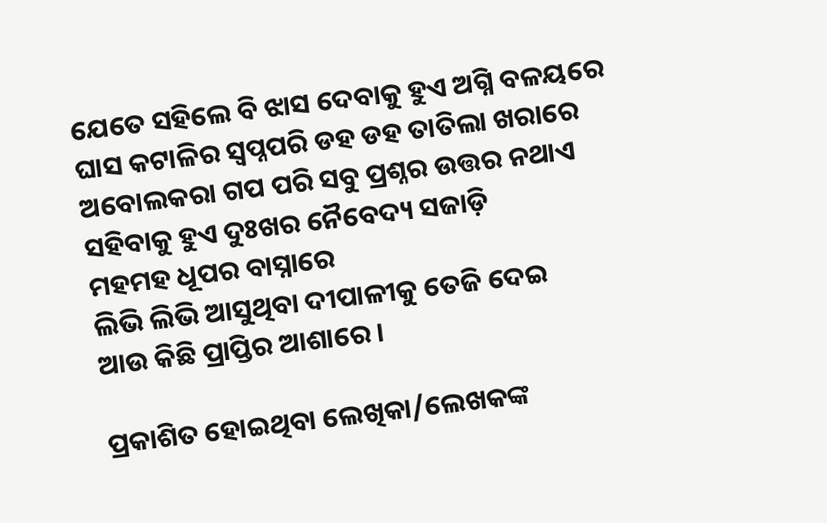ଯେତେ ସହିଲେ ବି ଝାସ ଦେବାକୁ ହୁଏ ଅଗ୍ନି ବଳୟରେ
ଘାସ କଟାଳିର ସ୍ୱପ୍ନପରି ଡହ ଡହ ତାତିଲା ଖରାରେ
ଅବୋଲକରା ଗପ ପରି ସବୁ ପ୍ରଶ୍ନର ଉତ୍ତର ନଥାଏ
ସହିବାକୁ ହୁଏ ଦୁଃଖର ନୈବେଦ୍ୟ ସଜାଡ଼ି
ମହମହ ଧୂପର ବାସ୍ନାରେ
ଲିଭି ଲିଭି ଆସୁଥିବା ଦୀପାଳୀକୁ ତେଜି ଦେଇ
ଆଉ କିଛି ପ୍ରାପ୍ତିର ଆଶାରେ ।

ପ୍ରକାଶିତ ହୋଇଥିବା ଲେଖିକା/ଲେଖକଙ୍କ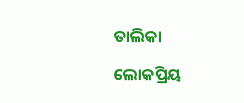ତାଲିକା

ଲୋକପ୍ରିୟ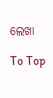ଲେଖା

To Top